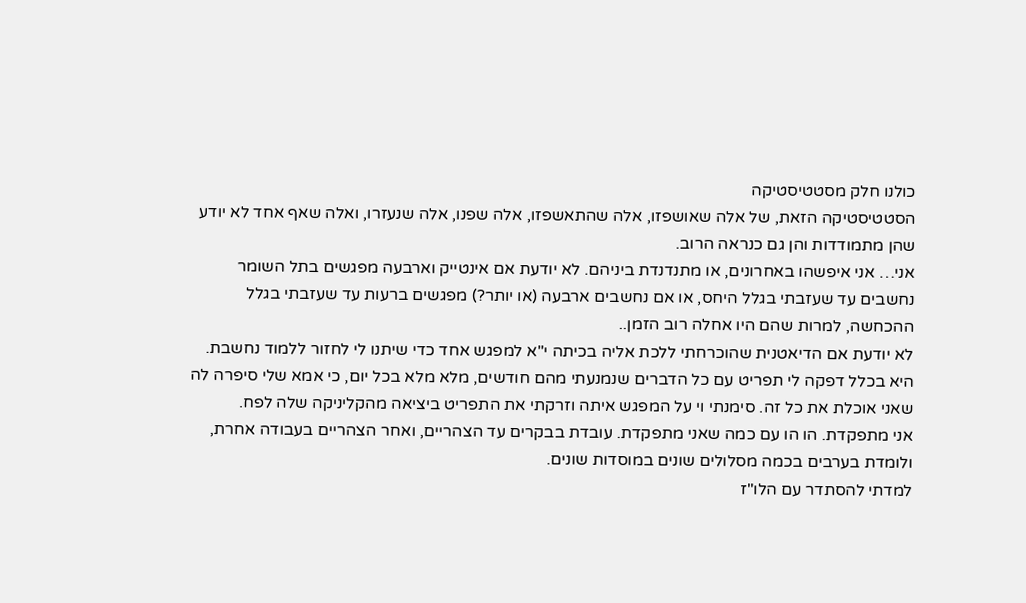כולנו חלק מסטטיסטיקה
הסטטיסטיקה הזאת, של אלה שאושפזו, אלה שהתאשפזו, אלה שפנו, אלה שנעזרו, ואלה שאף אחד לא יודע שהן מתמודדות והן גם כנראה הרוב.
אני… אני איפשהו באחרונים, או מתנדנדת ביניהם. לא יודעת אם אינטייק וארבעה מפגשים בתל השומר נחשבים עד שעזבתי בגלל היחס, או אם נחשבים ארבעה (או יותר?) מפגשים ברעות עד שעזבתי בגלל ההכחשה, למרות שהם היו אחלה רוב הזמן..
לא יודעת אם הדיאטנית שהוכרחתי ללכת אליה בכיתה י"א למפגש אחד כדי שיתנו לי לחזור ללמוד נחשבת. היא בכלל דפקה לי תפריט עם כל הדברים שנמנעתי מהם חודשים, מלא מלא בכל יום, כי אמא שלי סיפרה לה שאני אוכלת את כל זה. סימנתי וי על המפגש איתה וזרקתי את התפריט ביציאה מהקליניקה שלה לפח.
אני מתפקדת. הו הו עם כמה שאני מתפקדת. עובדת בבקרים עד הצהריים, ואחר הצהריים בעבודה אחרת, ולומדת בערבים בכמה מסלולים שונים במוסדות שונים.
למדתי להסתדר עם הלו"ז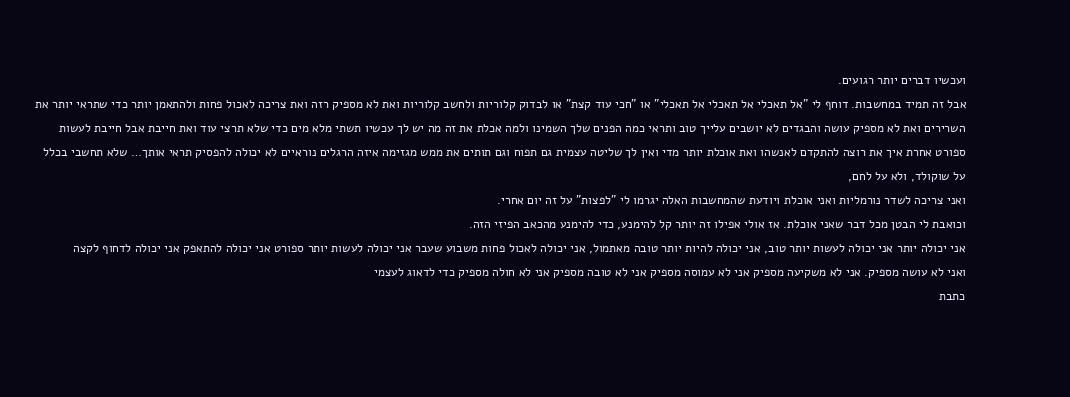ועכשיו דברים יותר רגועים.
אבל זה תמיד במחשבות. דוחף לי "אל תאכלי אל תאכלי אל תאכלי" או "חכי עוד קצת" או לבדוק קלוריות ולחשב קלוריות ואת לא מספיק רזה ואת צריכה לאכול פחות ולהתאמן יותר כדי שתראי יותר את השרירים ואת לא מספיק עושה והבגדים לא יושבים עלייך טוב ותראי כמה הפנים שלך השמינו ולמה אכלת את זה מה יש לך עכשיו תשתי מלא מים כדי שלא תרצי עוד ואת חייבת אבל חייבת לעשות ספורט אחרת איך את רוצה להתקדם לאנשהו ואת אוכלת יותר מדי ואין לך שליטה עצמית גם תפוח וגם תותים את ממש מגזימה איזה הרגלים נוראיים לא יכולה להפסיק תראי אותך… שלא תחשבי בכלל על שוקולד, ולא על לחם,
ואני צריכה לשדר נורמליות ואני אוכלת ויודעת שהמחשבות האלה יגרמו לי "לפצות" על זה יום אחרי.
וכואבת לי הבטן מכל דבר שאני אוכלת. אז אולי אפילו זה יותר קל להימנע, כדי להימנע מהכאב הפיזי הזה.
אני יכולה יותר אני יכולה לעשות יותר טוב, אני יכולה להיות יותר טובה מאתמול, אני יכולה לאכול פחות משבוע שעבר אני יכולה לעשות יותר ספורט אני יכולה להתאפק אני יכולה לדחוף לקצה
ואני לא עושה מספיק. אני לא משקיעה מספיק אני לא עמוסה מספיק אני לא טובה מספיק אני לא חולה מספיק כדי לדאוג לעצמי
כתבת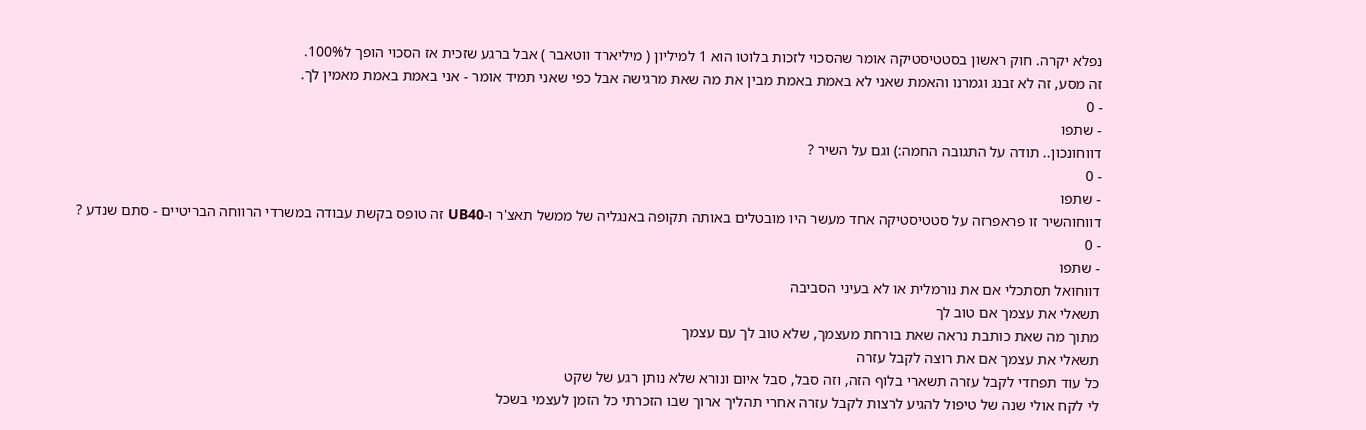נפלא יקרה. חוק ראשון בסטטיסטיקה אומר שהסכוי לזכות בלוטו הוא 1 למיליון ( מיליארד ווטאבר ) אבל ברגע שזכית אז הסכוי הופך ל100%.
זה מסע, זה לא זבנג וגמרנו והאמת שאני לא באמת באמת מבין את מה שאת מרגישה אבל כפי שאני תמיד אומר - אני באמת באמת מאמין לך.
- 0
- שתפו
דווחונכון.. תודה על התגובה החמה:) וגם על השיר ?
- 0
- שתפו
דווחוהשיר זו פראפרזה על סטטיסטיקה אחד מעשר היו מובטלים באותה תקופה באנגליה של ממשל תאצ'ר ו-UB40 זה טופס בקשת עבודה במשרדי הרווחה הבריטיים - סתם שנדע ?
- 0
- שתפו
דווחואל תסתכלי אם את נורמלית או לא בעיני הסביבה
תשאלי את עצמך אם טוב לך
מתוך מה שאת כותבת נראה שאת בורחת מעצמך, שלא טוב לך עם עצמך
תשאלי את עצמך אם את רוצה לקבל עזרה
כל עוד תפחדי לקבל עזרה תשארי בלוף הזה, וזה סבל, סבל איום ונורא שלא נותן רגע של שקט
לי לקח אולי שנה של טיפול להגיע לרצות לקבל עזרה אחרי תהליך ארוך שבו הזכרתי כל הזמן לעצמי בשכל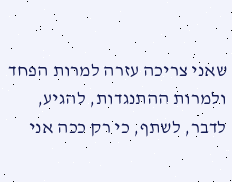שאני צריכה עזרה למרות הפחד ולמרות ההתנגדות, להגיע, לדבר, לשתף, כי רק ככה אני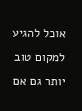אוכל להגיע למקום טוב יותר גם אם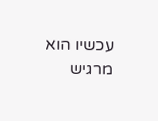עכשיו הוא מרגיש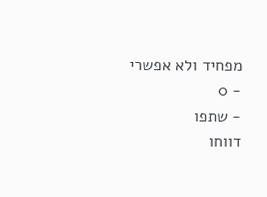מפחיד ולא אפשרי
- 0
- שתפו
דווחו